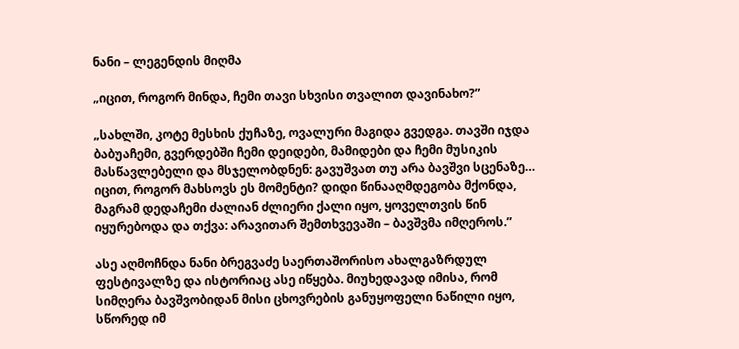ნანი – ლეგენდის მიღმა

„იცით, როგორ მინდა, ჩემი თავი სხვისი თვალით დავინახო?”

„სახლში, კოტე მესხის ქუჩაზე, ოვალური მაგიდა გვედგა. თავში იჯდა ბაბუაჩემი, გვერდებში ჩემი დეიდები, მამიდები და ჩემი მუსიკის მასწავლებელი და მსჯელობდნენ: გავუშვათ თუ არა ბავშვი სცენაზე… იცით, როგორ მახსოვს ეს მომენტი? დიდი წინააღმდეგობა მქონდა, მაგრამ დედაჩემი ძალიან ძლიერი ქალი იყო, ყოველთვის წინ იყურებოდა და თქვა: არავითარ შემთხვევაში – ბავშვმა იმღეროს.”

ასე აღმოჩნდა ნანი ბრეგვაძე საერთაშორისო ახალგაზრდულ ფესტივალზე და ისტორიაც ასე იწყება. მიუხედავად იმისა, რომ სიმღერა ბავშვობიდან მისი ცხოვრების განუყოფელი ნაწილი იყო, სწორედ იმ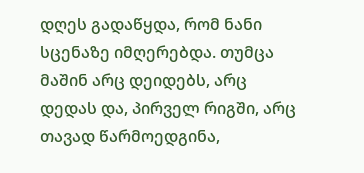დღეს გადაწყდა, რომ ნანი სცენაზე იმღერებდა. თუმცა მაშინ არც დეიდებს, არც დედას და, პირველ რიგში, არც თავად წარმოედგინა,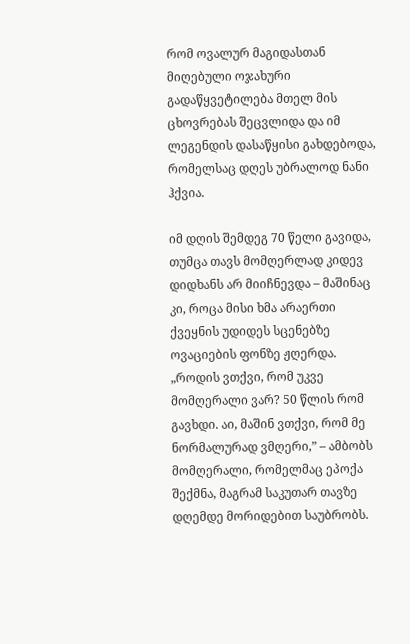რომ ოვალურ მაგიდასთან მიღებული ოჯახური გადაწყვეტილება მთელ მის ცხოვრებას შეცვლიდა და იმ ლეგენდის დასაწყისი გახდებოდა, რომელსაც დღეს უბრალოდ ნანი ჰქვია.

იმ დღის შემდეგ 70 წელი გავიდა, თუმცა თავს მომღერლად კიდევ დიდხანს არ მიიჩნევდა – მაშინაც კი, როცა მისი ხმა არაერთი ქვეყნის უდიდეს სცენებზე ოვაციების ფონზე ჟღერდა. „როდის ვთქვი, რომ უკვე მომღერალი ვარ? 50 წლის რომ გავხდი. აი, მაშინ ვთქვი, რომ მე ნორმალურად ვმღერი,” – ამბობს მომღერალი, რომელმაც ეპოქა შექმნა, მაგრამ საკუთარ თავზე დღემდე მორიდებით საუბრობს.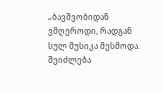„ბავშვობიდან ვმღეროდი, რადგან სულ მუსიკა მესმოდა. შეიძლება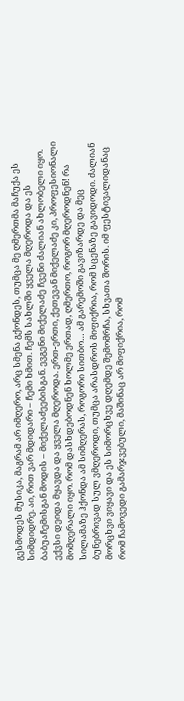გესმოდეს მუსიკა, მაგრამ არ იმღერო, არც სმენა გქონდეს, თუმცა მე ღმერთმა მაჩუქა ეს სიმდიდრე. აი, რით ვარ მდიდარი – ჩემი ხმით. ჩემს სახლში ყველა მღეროდა და ეს ბაბუაჩემისგან მოდის – მიქელაძეებისგან. ევგენი მიქელაძე ჩვენი ძალიან ახლობელი იყო. ექვსი დეიდა მყავდა და ყველა მღეროდა. ერთ-ერთი, ქეთევან მიქელაძე კი, პროფესიონალი მომღერალი იყო. რომ დასხდებოდნენ ხოლმე ერთად, ღმერთო, როგორ მღეროდნენ! რა სილამაზე ჰქონდა ამ სიმღერას, როგორი სითბო… ამ გარემოში გავიზარდე და მეც ბუნებრივად სულ ვმღეროდი, თუმცა არასდროს მიფიქრია, რომ სცენაზე გავიდოდი. ძალიან მორცხვი ვიყავი და ეს სიმორცხვე დღემდე შემომრჩა, სხვათა შორის. იმ ფესტივალიდანაც რომ ჩამოვედი გამარჯვებული, მაშინაც არ მიფიქრია, რომ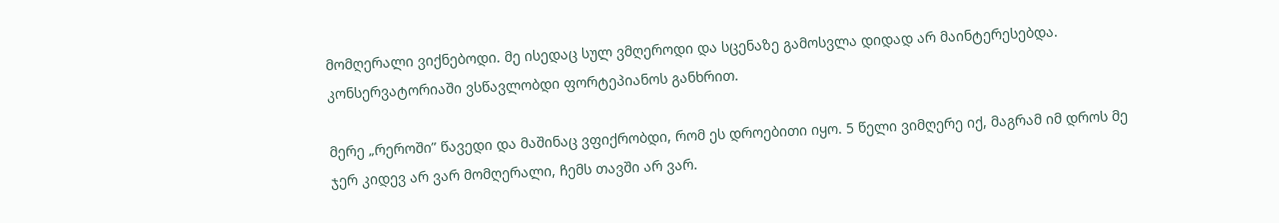მომღერალი ვიქნებოდი. მე ისედაც სულ ვმღეროდი და სცენაზე გამოსვლა დიდად არ მაინტერესებდა. კონსერვატორიაში ვსწავლობდი ფორტეპიანოს განხრით.

მერე „რეროში” წავედი და მაშინაც ვფიქრობდი, რომ ეს დროებითი იყო. 5 წელი ვიმღერე იქ, მაგრამ იმ დროს მე ჯერ კიდევ არ ვარ მომღერალი, ჩემს თავში არ ვარ.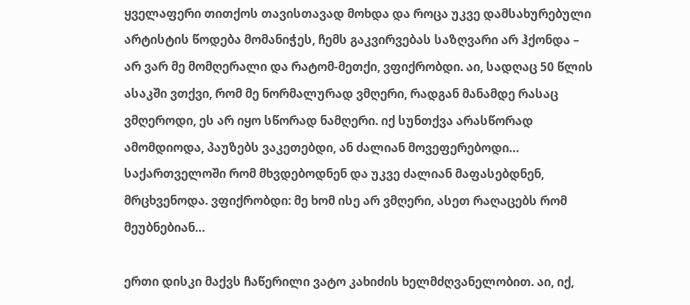ყველაფერი თითქოს თავისთავად მოხდა და როცა უკვე დამსახურებული არტისტის წოდება მომანიჭეს, ჩემს გაკვირვებას საზღვარი არ ჰქონდა – არ ვარ მე მომღერალი და რატომ-მეთქი, ვფიქრობდი. აი, სადღაც 50 წლის ასაკში ვთქვი, რომ მე ნორმალურად ვმღერი, რადგან მანამდე რასაც ვმღეროდი, ეს არ იყო სწორად ნამღერი. იქ სუნთქვა არასწორად ამომდიოდა, პაუზებს ვაკეთებდი, ან ძალიან მოვეფერებოდი… საქართველოში რომ მხვდებოდნენ და უკვე ძალიან მაფასებდნენ, მრცხვენოდა. ვფიქრობდი: მე ხომ ისე არ ვმღერი, ასეთ რაღაცებს რომ მეუბნებიან…

ერთი დისკი მაქვს ჩაწერილი ვატო კახიძის ხელმძღვანელობით. აი, იქ,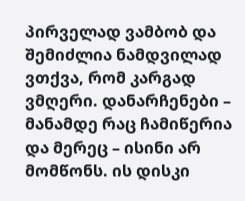პირველად ვამბობ და შემიძლია ნამდვილად ვთქვა, რომ კარგად ვმღერი. დანარჩენები –  მანამდე რაც ჩამიწერია და მერეც – ისინი არ მომწონს. ის დისკი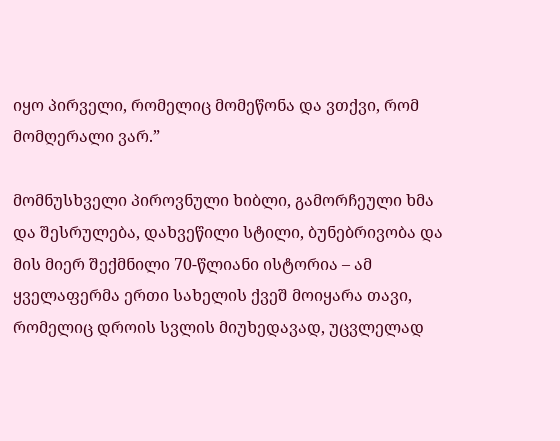იყო პირველი, რომელიც მომეწონა და ვთქვი, რომ მომღერალი ვარ.”

მომნუსხველი პიროვნული ხიბლი, გამორჩეული ხმა და შესრულება, დახვეწილი სტილი, ბუნებრივობა და მის მიერ შექმნილი 70-წლიანი ისტორია – ამ ყველაფერმა ერთი სახელის ქვეშ მოიყარა თავი, რომელიც დროის სვლის მიუხედავად, უცვლელად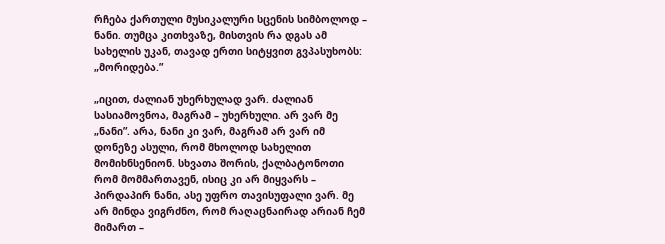რჩება ქართული მუსიკალური სცენის სიმბოლოდ – ნანი. თუმცა კითხვაზე, მისთვის რა დგას ამ სახელის უკან, თავად ერთი სიტყვით გვპასუხობს: „მორიდება.”

„იცით, ძალიან უხერხულად ვარ. ძალიან სასიამოვნოა, მაგრამ – უხერხული. არ ვარ მე „ნანი”. არა, ნანი კი ვარ, მაგრამ არ ვარ იმ დონეზე ასული, რომ მხოლოდ სახელით მომიხნსენიონ. სხვათა შორის, ქალბატონოთი რომ მომმართავენ, ისიც კი არ მიყვარს – პირდაპირ ნანი, ასე უფრო თავისუფალი ვარ. მე არ მინდა ვიგრძნო, რომ რაღაცნაირად არიან ჩემ მიმართ –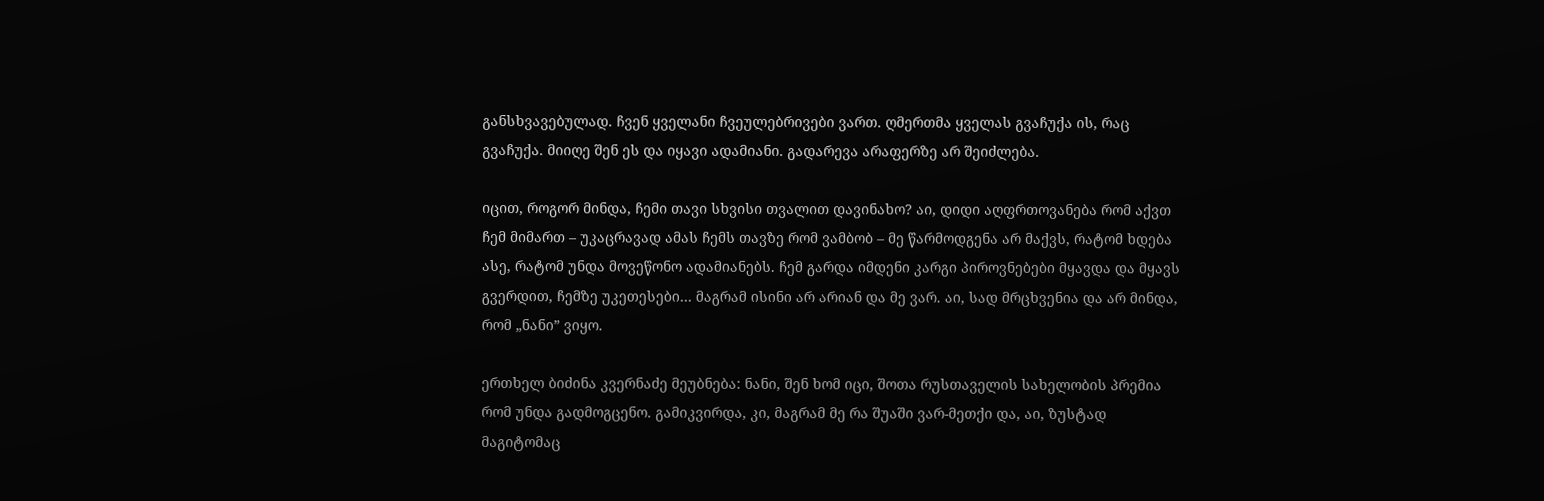განსხვავებულად. ჩვენ ყველანი ჩვეულებრივები ვართ. ღმერთმა ყველას გვაჩუქა ის, რაც გვაჩუქა. მიიღე შენ ეს და იყავი ადამიანი. გადარევა არაფერზე არ შეიძლება.

იცით, როგორ მინდა, ჩემი თავი სხვისი თვალით დავინახო? აი, დიდი აღფრთოვანება რომ აქვთ ჩემ მიმართ – უკაცრავად ამას ჩემს თავზე რომ ვამბობ – მე წარმოდგენა არ მაქვს, რატომ ხდება ასე, რატომ უნდა მოვეწონო ადამიანებს. ჩემ გარდა იმდენი კარგი პიროვნებები მყავდა და მყავს გვერდით, ჩემზე უკეთესები… მაგრამ ისინი არ არიან და მე ვარ. აი, სად მრცხვენია და არ მინდა, რომ „ნანი” ვიყო.

ერთხელ ბიძინა კვერნაძე მეუბნება: ნანი, შენ ხომ იცი, შოთა რუსთაველის სახელობის პრემია რომ უნდა გადმოგცენო. გამიკვირდა, კი, მაგრამ მე რა შუაში ვარ-მეთქი და, აი, ზუსტად მაგიტომაც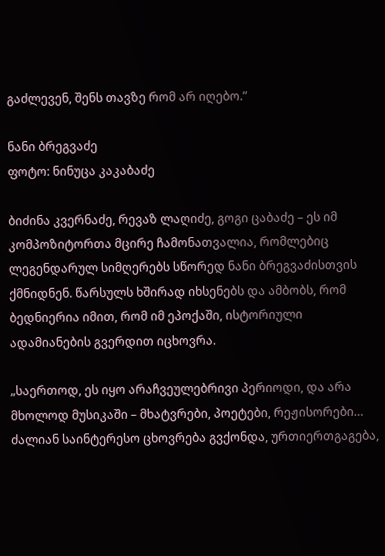გაძლევენ, შენს თავზე რომ არ იღებო.”

ნანი ბრეგვაძე
ფოტო: ნინუცა კაკაბაძე

ბიძინა კვერნაძე, რევაზ ლაღიძე, გოგი ცაბაძე – ეს იმ კომპოზიტორთა მცირე ჩამონათვალია, რომლებიც ლეგენდარულ სიმღერებს სწორედ ნანი ბრეგვაძისთვის ქმნიდნენ. წარსულს ხშირად იხსენებს და ამბობს, რომ ბედნიერია იმით, რომ იმ ეპოქაში, ისტორიული ადამიანების გვერდით იცხოვრა.

„საერთოდ, ეს იყო არაჩვეულებრივი პერიოდი, და არა მხოლოდ მუსიკაში – მხატვრები, პოეტები, რეჟისორები… ძალიან საინტერესო ცხოვრება გვქონდა, ურთიერთგაგება,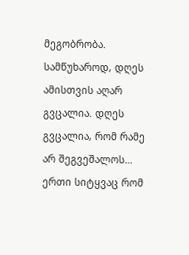მეგობრობა. სამწუხაროდ, დღეს ამისთვის აღარ გვცალია. დღეს გვცალია, რომ რამე არ შეგვეშალოს… ერთი სიტყვაც რომ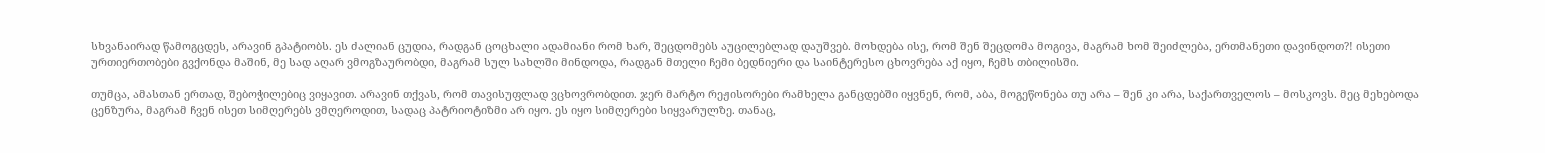სხვანაირად წამოგცდეს, არავინ გპატიობს. ეს ძალიან ცუდია, რადგან ცოცხალი ადამიანი რომ ხარ, შეცდომებს აუცილებლად დაუშვებ. მოხდება ისე, რომ შენ შეცდომა მოგივა, მაგრამ ხომ შეიძლება, ერთმანეთი დავინდოთ?! ისეთი ურთიერთობები გვქონდა მაშინ, მე სად აღარ ვმოგზაურობდი, მაგრამ სულ სახლში მინდოდა, რადგან მთელი ჩემი ბედნიერი და საინტერესო ცხოვრება აქ იყო, ჩემს თბილისში.

თუმცა, ამასთან ერთად, შებოჭილებიც ვიყავით. არავინ თქვას, რომ თავისუფლად ვცხოვრობდით. ჯერ მარტო რეჟისორები რამხელა განცდებში იყვნენ, რომ, აბა, მოგეწონება თუ არა – შენ კი არა, საქართველოს – მოსკოვს. მეც მეხებოდა ცენზურა, მაგრამ ჩვენ ისეთ სიმღერებს ვმღეროდით, სადაც პატრიოტიზმი არ იყო. ეს იყო სიმღერები სიყვარულზე. თანაც,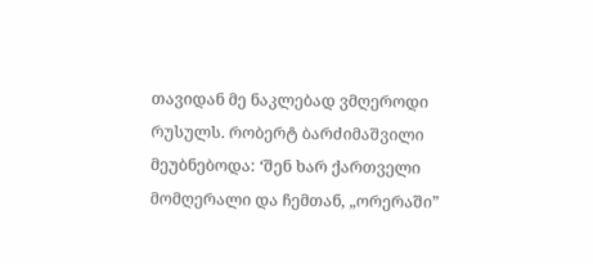თავიდან მე ნაკლებად ვმღეროდი რუსულს. რობერტ ბარძიმაშვილი მეუბნებოდა: ‘შენ ხარ ქართველი მომღერალი და ჩემთან, „ორერაში”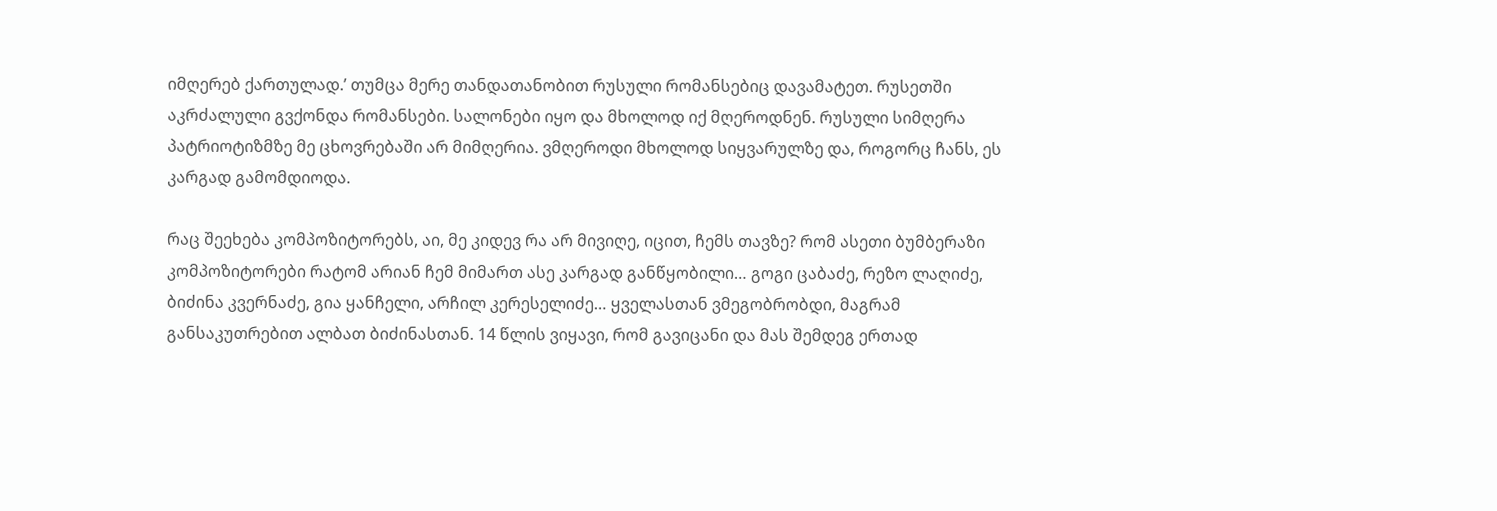იმღერებ ქართულად.’ თუმცა მერე თანდათანობით რუსული რომანსებიც დავამატეთ. რუსეთში აკრძალული გვქონდა რომანსები. სალონები იყო და მხოლოდ იქ მღეროდნენ. რუსული სიმღერა პატრიოტიზმზე მე ცხოვრებაში არ მიმღერია. ვმღეროდი მხოლოდ სიყვარულზე და, როგორც ჩანს, ეს კარგად გამომდიოდა.

რაც შეეხება კომპოზიტორებს, აი, მე კიდევ რა არ მივიღე, იცით, ჩემს თავზე? რომ ასეთი ბუმბერაზი კომპოზიტორები რატომ არიან ჩემ მიმართ ასე კარგად განწყობილი… გოგი ცაბაძე, რეზო ლაღიძე, ბიძინა კვერნაძე, გია ყანჩელი, არჩილ კერესელიძე… ყველასთან ვმეგობრობდი, მაგრამ განსაკუთრებით ალბათ ბიძინასთან. 14 წლის ვიყავი, რომ გავიცანი და მას შემდეგ ერთად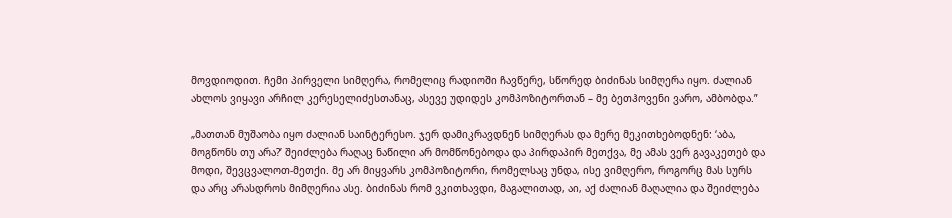მოვდიოდით. ჩემი პირველი სიმღერა, რომელიც რადიოში ჩავწერე, სწორედ ბიძინას სიმღერა იყო. ძალიან ახლოს ვიყავი არჩილ კერესელიძესთანაც, ასევე უდიდეს კომპოზიტორთან – მე ბეთჰოვენი ვარო, ამბობდა.”

„მათთან მუშაობა იყო ძალიან საინტერესო. ჯერ დამიკრავდნენ სიმღერას და მერე მეკითხებოდნენ: ‘აბა, მოგწონს თუ არა?’ შეიძლება რაღაც ნაწილი არ მომწონებოდა და პირდაპირ მეთქვა, მე ამას ვერ გავაკეთებ და მოდი, შევცვალოთ-მეთქი. მე არ მიყვარს კომპოზიტორი, რომელსაც უნდა, ისე ვიმღერო, როგორც მას სურს და არც არასდროს მიმღერია ასე. ბიძინას რომ ვკითხავდი, მაგალითად, აი, აქ ძალიან მაღალია და შეიძლება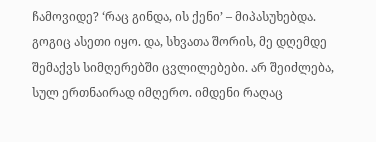ჩამოვიდე? ‘რაც გინდა, ის ქენი’ – მიპასუხებდა. გოგიც ასეთი იყო. და, სხვათა შორის, მე დღემდე შემაქვს სიმღერებში ცვლილებები. არ შეიძლება, სულ ერთნაირად იმღერო. იმდენი რაღაც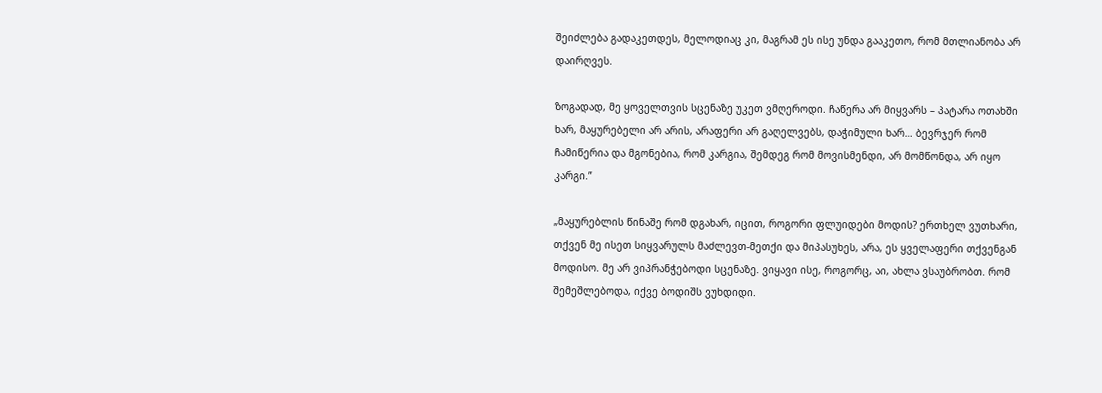შეიძლება გადაკეთდეს, მელოდიაც კი, მაგრამ ეს ისე უნდა გააკეთო, რომ მთლიანობა არ დაირღვეს.

ზოგადად, მე ყოველთვის სცენაზე უკეთ ვმღეროდი. ჩაწერა არ მიყვარს – პატარა ოთახში ხარ, მაყურებელი არ არის, არაფერი არ გაღელვებს, დაჭიმული ხარ… ბევრჯერ რომ ჩამიწერია და მგონებია, რომ კარგია, შემდეგ რომ მოვისმენდი, არ მომწონდა, არ იყო კარგი.”

„მაყურებლის წინაშე რომ დგახარ, იცით, როგორი ფლუიდები მოდის? ერთხელ ვუთხარი, თქვენ მე ისეთ სიყვარულს მაძლევთ-მეთქი და მიპასუხეს, არა, ეს ყველაფერი თქვენგან მოდისო. მე არ ვიპრანჭებოდი სცენაზე. ვიყავი ისე, როგორც, აი, ახლა ვსაუბრობთ. რომ შემეშლებოდა, იქვე ბოდიშს ვუხდიდი.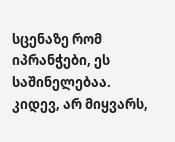სცენაზე რომ იპრანჭები, ეს საშინელებაა. კიდევ, არ მიყვარს,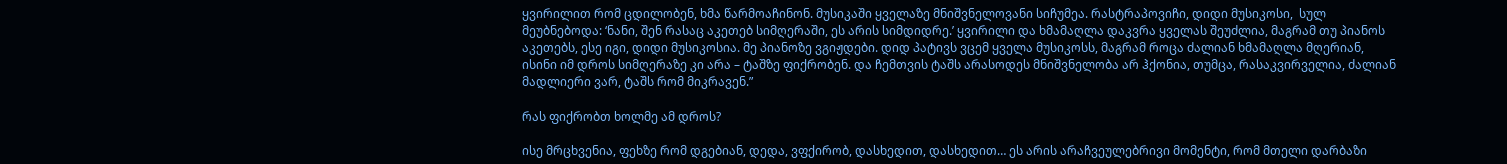ყვირილით რომ ცდილობენ, ხმა წარმოაჩინონ. მუსიკაში ყველაზე მნიშვნელოვანი სიჩუმეა. რასტრაპოვიჩი, დიდი მუსიკოსი,  სულ მეუბნებოდა: ‘ნანი, შენ რასაც აკეთებ სიმღერაში, ეს არის სიმდიდრე.’ ყვირილი და ხმამაღლა დაკვრა ყველას შეუძლია, მაგრამ თუ პიანოს აკეთებს, ესე იგი, დიდი მუსიკოსია. მე პიანოზე ვგიჟდები. დიდ პატივს ვცემ ყველა მუსიკოსს, მაგრამ როცა ძალიან ხმამაღლა მღერიან, ისინი იმ დროს სიმღერაზე კი არა – ტაშზე ფიქრობენ. და ჩემთვის ტაშს არასოდეს მნიშვნელობა არ ჰქონია, თუმცა, რასაკვირველია, ძალიან მადლიერი ვარ, ტაშს რომ მიკრავენ.”

რას ფიქრობთ ხოლმე ამ დროს?

ისე მრცხვენია, ფეხზე რომ დგებიან, დედა, ვფქირობ, დასხედით, დასხედით… ეს არის არაჩვეულებრივი მომენტი, რომ მთელი დარბაზი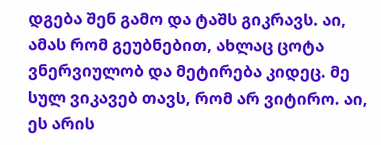დგება შენ გამო და ტაშს გიკრავს. აი, ამას რომ გეუბნებით, ახლაც ცოტა ვნერვიულობ და მეტირება კიდეც. მე სულ ვიკავებ თავს, რომ არ ვიტირო. აი, ეს არის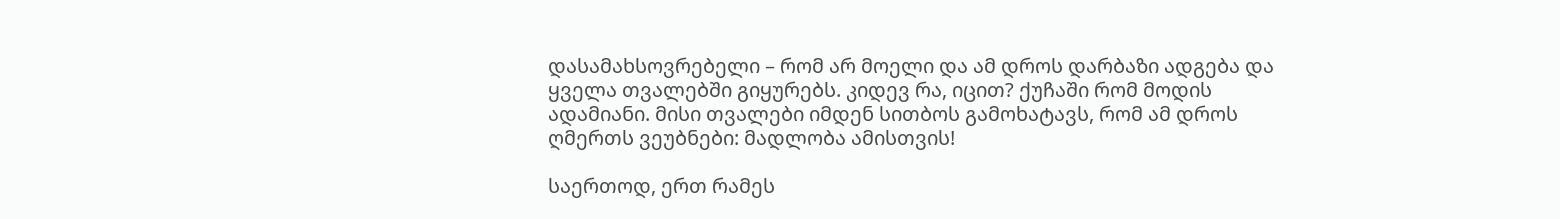დასამახსოვრებელი – რომ არ მოელი და ამ დროს დარბაზი ადგება და ყველა თვალებში გიყურებს. კიდევ რა, იცით? ქუჩაში რომ მოდის ადამიანი. მისი თვალები იმდენ სითბოს გამოხატავს, რომ ამ დროს ღმერთს ვეუბნები: მადლობა ამისთვის!

საერთოდ, ერთ რამეს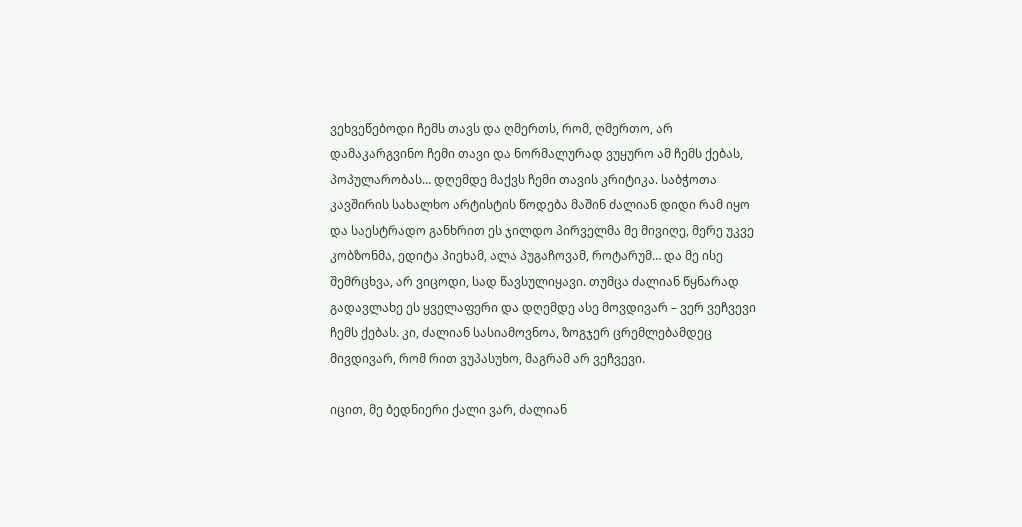ვეხვეწებოდი ჩემს თავს და ღმერთს, რომ, ღმერთო, არ დამაკარგვინო ჩემი თავი და ნორმალურად ვუყურო ამ ჩემს ქებას, პოპულარობას… დღემდე მაქვს ჩემი თავის კრიტიკა. საბჭოთა კავშირის სახალხო არტისტის წოდება მაშინ ძალიან დიდი რამ იყო და საესტრადო განხრით ეს ჯილდო პირველმა მე მივიღე, მერე უკვე კობზონმა, ედიტა პიეხამ, ალა პუგაჩოვამ, როტარუმ… და მე ისე შემრცხვა, არ ვიცოდი, სად წავსულიყავი. თუმცა ძალიან წყნარად გადავლახე ეს ყველაფერი და დღემდე ასე მოვდივარ – ვერ ვეჩვევი ჩემს ქებას. კი, ძალიან სასიამოვნოა, ზოგჯერ ცრემლებამდეც მივდივარ, რომ რით ვუპასუხო, მაგრამ არ ვეჩვევი.

იცით, მე ბედნიერი ქალი ვარ, ძალიან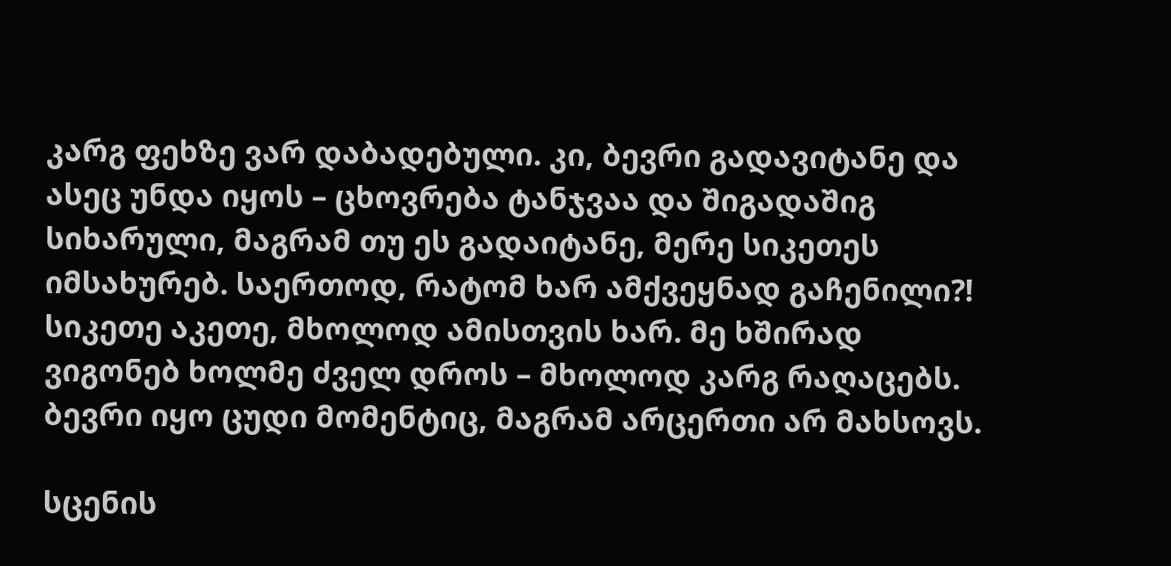კარგ ფეხზე ვარ დაბადებული. კი, ბევრი გადავიტანე და ასეც უნდა იყოს – ცხოვრება ტანჯვაა და შიგადაშიგ სიხარული, მაგრამ თუ ეს გადაიტანე, მერე სიკეთეს იმსახურებ. საერთოდ, რატომ ხარ ამქვეყნად გაჩენილი?! სიკეთე აკეთე, მხოლოდ ამისთვის ხარ. მე ხშირად ვიგონებ ხოლმე ძველ დროს – მხოლოდ კარგ რაღაცებს. ბევრი იყო ცუდი მომენტიც, მაგრამ არცერთი არ მახსოვს.

სცენის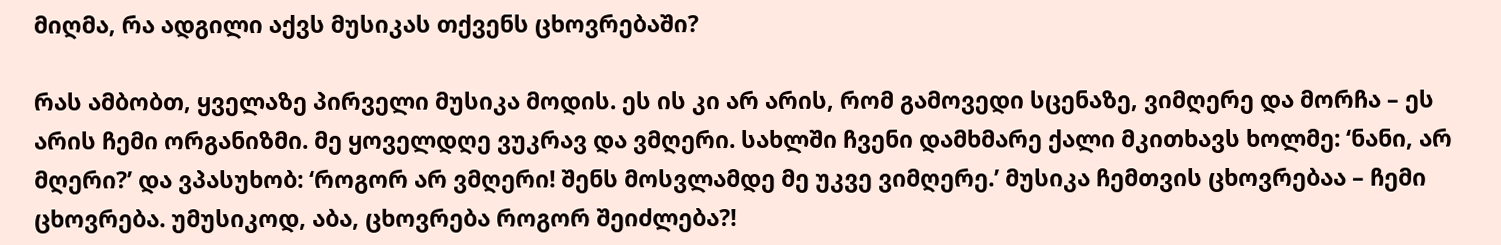მიღმა, რა ადგილი აქვს მუსიკას თქვენს ცხოვრებაში?

რას ამბობთ, ყველაზე პირველი მუსიკა მოდის. ეს ის კი არ არის, რომ გამოვედი სცენაზე, ვიმღერე და მორჩა – ეს არის ჩემი ორგანიზმი. მე ყოველდღე ვუკრავ და ვმღერი. სახლში ჩვენი დამხმარე ქალი მკითხავს ხოლმე: ‘ნანი, არ მღერი?’ და ვპასუხობ: ‘როგორ არ ვმღერი! შენს მოსვლამდე მე უკვე ვიმღერე.’ მუსიკა ჩემთვის ცხოვრებაა – ჩემი ცხოვრება. უმუსიკოდ, აბა, ცხოვრება როგორ შეიძლება?!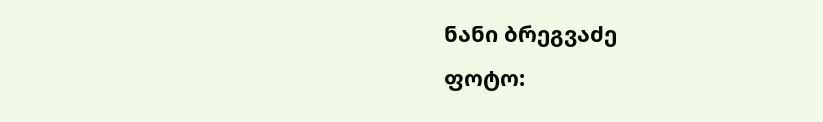ნანი ბრეგვაძე
ფოტო: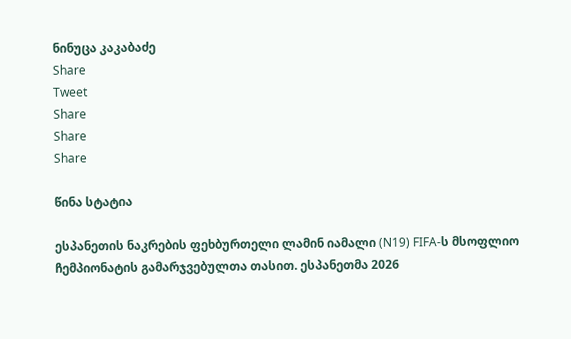ნინუცა კაკაბაძე
Share
Tweet
Share
Share
Share

წინა სტატია

ესპანეთის ნაკრების ფეხბურთელი ლამინ იამალი (N19) FIFA-ს მსოფლიო ჩემპიონატის გამარჯვებულთა თასით. ესპანეთმა 2026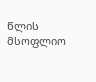წლის მსოფლიო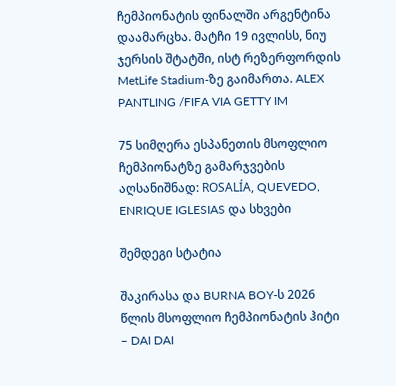ჩემპიონატის ფინალში არგენტინა დაამარცხა. მატჩი 19 ივლისს, ნიუ ჯერსის შტატში, ისტ რეზერფორდის MetLife Stadium-ზე გაიმართა. ALEX PANTLING /FIFA VIA GETTY IM

75 სიმღერა ესპანეთის მსოფლიო ჩემპიონატზე გამარჯვების აღსანიშნად: ROSALÍA, QUEVEDO, ENRIQUE IGLESIAS და სხვები

შემდეგი სტატია

შაკირასა და BURNA BOY-ს 2026 წლის მსოფლიო ჩემპიონატის ჰიტი – DAI DAI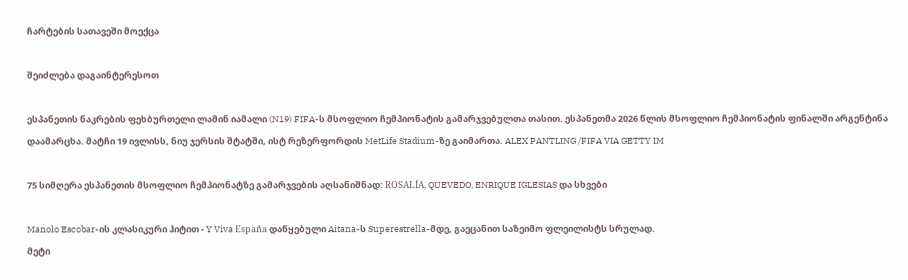ჩარტების სათავეში მოექცა

შეიძლება დაგაინტერესოთ

ესპანეთის ნაკრების ფეხბურთელი ლამინ იამალი (N19) FIFA-ს მსოფლიო ჩემპიონატის გამარჯვებულთა თასით. ესპანეთმა 2026 წლის მსოფლიო ჩემპიონატის ფინალში არგენტინა დაამარცხა. მატჩი 19 ივლისს, ნიუ ჯერსის შტატში, ისტ რეზერფორდის MetLife Stadium-ზე გაიმართა. ALEX PANTLING /FIFA VIA GETTY IM

75 სიმღერა ესპანეთის მსოფლიო ჩემპიონატზე გამარჯვების აღსანიშნად: ROSALÍA, QUEVEDO, ENRIQUE IGLESIAS და სხვები

Manolo Escobar-ის კლასიკური ჰიტით - Y Viva España დაწყებული Aitana-ს Superestrella-მდე, გაეცანით საზეიმო ფლეილისტს სრულად.
მეტი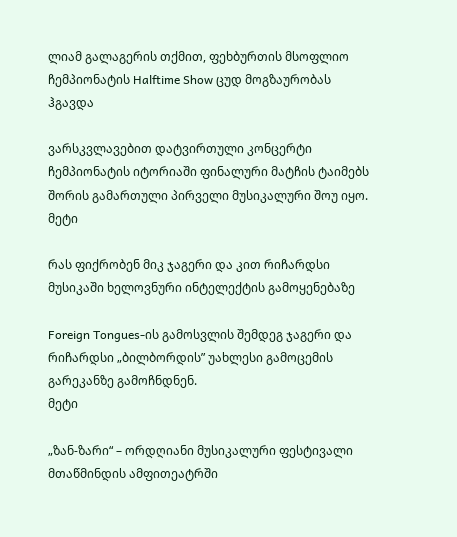ლიამ გალაგერის თქმით, ფეხბურთის მსოფლიო ჩემპიონატის Halftime Show ცუდ მოგზაურობას ჰგავდა

ვარსკვლავებით დატვირთული კონცერტი ჩემპიონატის იტორიაში ფინალური მატჩის ტაიმებს შორის გამართული პირველი მუსიკალური შოუ იყო.
მეტი

რას ფიქრობენ მიკ ჯაგერი და კით რიჩარდსი მუსიკაში ხელოვნური ინტელექტის გამოყენებაზე

Foreign Tongues-ის გამოსვლის შემდეგ ჯაგერი და რიჩარდსი „ბილბორდის” უახლესი გამოცემის გარეკანზე გამოჩნდნენ.
მეტი

„ზან-ზარი“ – ორდღიანი მუსიკალური ფესტივალი მთაწმინდის ამფითეატრში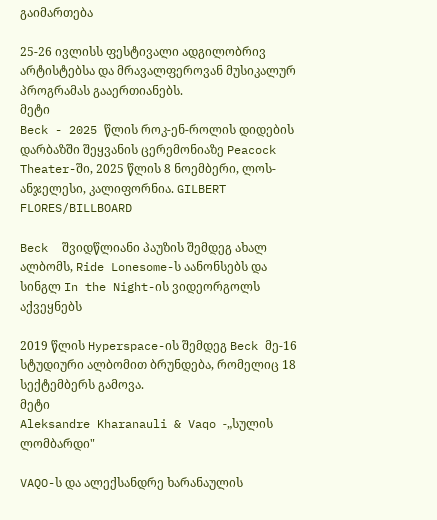გაიმართება

25-26 ივლისს ფესტივალი ადგილობრივ არტისტებსა და მრავალფეროვან მუსიკალურ პროგრამას გააერთიანებს.
მეტი
Beck - 2025 წლის როკ-ენ-როლის დიდების დარბაზში შეყვანის ცერემონიაზე Peacock Theater-ში, 2025 წლის 8 ნოემბერი, ლოს-ანჯელესი, კალიფორნია. GILBERT FLORES/BILLBOARD

Beck  შვიდწლიანი პაუზის შემდეგ ახალ ალბომს, Ride Lonesome-ს აანონსებს და სინგლ In the Night-ის ვიდეორგოლს აქვეყნებს

2019 წლის Hyperspace-ის შემდეგ Beck მე-16 სტუდიური ალბომით ბრუნდება, რომელიც 18 სექტემბერს გამოვა.
მეტი
Aleksandre Kharanauli & Vaqo -„სულის ლომბარდი"

VAQO-ს და ალექსანდრე ხარანაულის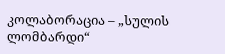კოლაბორაცია – „სულის ლომბარდი“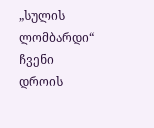„სულის ლომბარდი“ ჩვენი დროის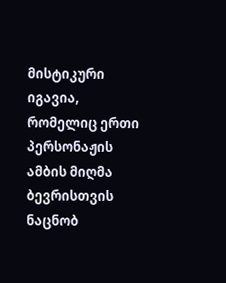მისტიკური იგავია, რომელიც ერთი პერსონაჟის ამბის მიღმა ბევრისთვის ნაცნობ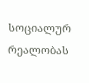სოციალურ რეალობას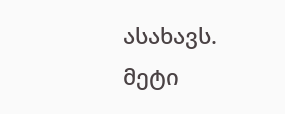ასახავს.
მეტი